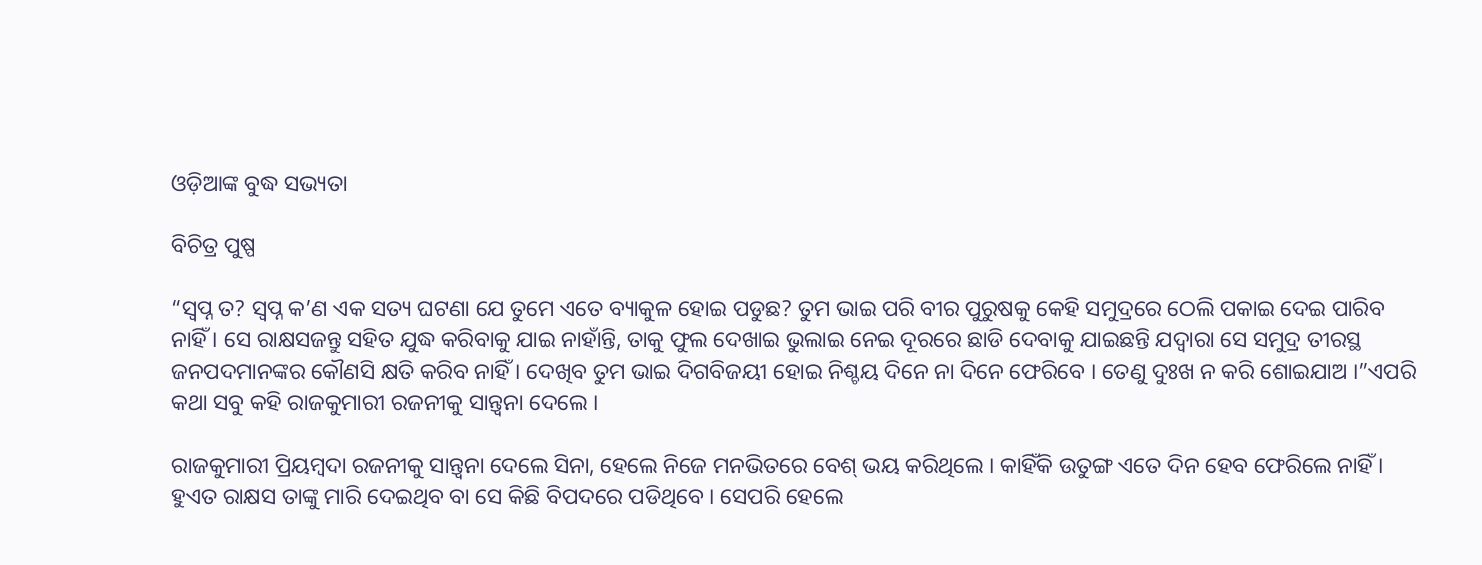ଓଡ଼ିଆଙ୍କ ବୁଦ୍ଧ ସଭ୍ୟତା

ବିଚିତ୍ର ପୁଷ୍ପ

“ସ୍ୱପ୍ନ ତ? ସ୍ୱପ୍ନ କ’ଣ ଏକ ସତ୍ୟ ଘଟଣା ଯେ ତୁମେ ଏତେ ବ୍ୟାକୁଳ ହୋଇ ପଡୁଛ? ତୁମ ଭାଇ ପରି ବୀର ପୁରୁଷକୁ କେହି ସମୁଦ୍ରରେ ଠେଲି ପକାଇ ଦେଇ ପାରିବ ନାହିଁ । ସେ ରାକ୍ଷସଜନ୍ତୁ ସହିତ ଯୁଦ୍ଧ କରିବାକୁ ଯାଇ ନାହାଁନ୍ତି, ତାକୁ ଫୁଲ ଦେଖାଇ ଭୁଲାଇ ନେଇ ଦୂରରେ ଛାଡି ଦେବାକୁ ଯାଇଛନ୍ତି ଯଦ୍ୱାରା ସେ ସମୁଦ୍ର ତୀରସ୍ଥ ଜନପଦମାନଙ୍କର କୌଣସି କ୍ଷତି କରିବ ନାହିଁ । ଦେଖିବ ତୁମ ଭାଇ ଦିଗବିଜୟୀ ହୋଇ ନିଶ୍ଚୟ ଦିନେ ନା ଦିନେ ଫେରିବେ । ତେଣୁ ଦୁଃଖ ନ କରି ଶୋଇଯାଅ ।”ଏପରି କଥା ସବୁ କହି ରାଜକୁମାରୀ ରଜନୀକୁ ସାନ୍ତ୍ୱନା ଦେଲେ ।

ରାଜକୁମାରୀ ପ୍ରିୟମ୍ବଦା ରଜନୀକୁ ସାନ୍ତ୍ୱନା ଦେଲେ ସିନା, ହେଲେ ନିଜେ ମନଭିତରେ ବେଶ୍ ଭୟ କରିଥିଲେ । କାହିଁକି ଉତୁଙ୍ଗ ଏତେ ଦିନ ହେବ ଫେରିଲେ ନାହିଁ । ହୁଏତ ରାକ୍ଷସ ତାଙ୍କୁ ମାରି ଦେଇଥିବ ବା ସେ କିଛି ବିପଦରେ ପଡିଥିବେ । ସେପରି ହେଲେ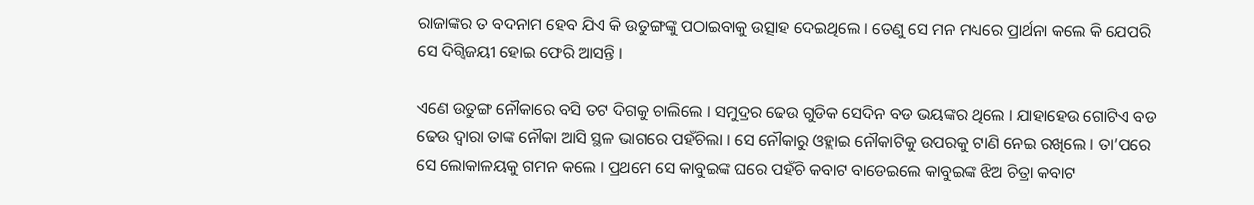ରାଜାଙ୍କର ତ ବଦନାମ ହେବ ଯିଏ କି ଉତୁଙ୍ଗଙ୍କୁ ପଠାଇବାକୁ ଉତ୍ସାହ ଦେଇଥିଲେ । ତେଣୁ ସେ ମନ ମଧ୍ୟରେ ପ୍ରାର୍ଥନା କଲେ କି ଯେପରି ସେ ଦିଗ୍ବିଜୟୀ ହୋଇ ଫେରି ଆସନ୍ତି ।

ଏଣେ ଉତୁଙ୍ଗ ନୌକାରେ ବସି ତଟ ଦିଗକୁ ଚାଲିଲେ । ସମୁଦ୍ରର ଢେଉ ଗୁଡିକ ସେଦିନ ବଡ ଭୟଙ୍କର ଥିଲେ । ଯାହାହେଉ ଗୋଟିଏ ବଡ ଢେଉ ଦ୍ୱାରା ତାଙ୍କ ନୌକା ଆସି ସ୍ଥଳ ଭାଗରେ ପହଁଚିଲା । ସେ ନୌକାରୁ ଓହ୍ଲାଇ ନୌକାଟିକୁ ଉପରକୁ ଟାଣି ନେଇ ରଖିଲେ । ତା’ପରେ ସେ ଲୋକାଳୟକୁ ଗମନ କଲେ । ପ୍ରଥମେ ସେ କାବୁଇଙ୍କ ଘରେ ପହଁଚି କବାଟ ବାଡେଇଲେ କାବୁଇଙ୍କ ଝିଅ ଚିତ୍ରା କବାଟ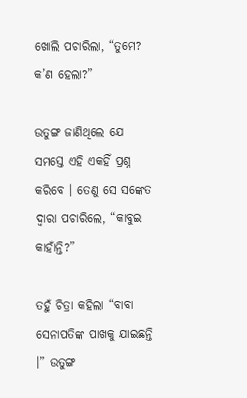ଖୋଲି ପଚାରିଲା, “ତୁମେ? କ’ଣ ହେଲା?”

ଉତୁଙ୍ଗ ଜାଣିଥିଲେ ଯେ ସମସ୍ତେ ଏହି ଏକହିଁ ପ୍ରଶ୍ନ କରିବେ । ତେଣୁ ସେ ସଙ୍କେତ ଦ୍ୱାରା ପଚାରିଲେ, “କାବୁଇ କାହାଁନ୍ତି?”

ତହୁଁ ଚିତ୍ରା କହିଲା “ବାବା ସେନାପତିଙ୍କ ପାଖକୁ ଯାଇଛନ୍ତି ।” ଉତୁଙ୍ଗ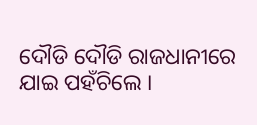ଦୌଡି ଦୌଡି ରାଜଧାନୀରେ ଯାଇ ପହଁଚିଲେ ।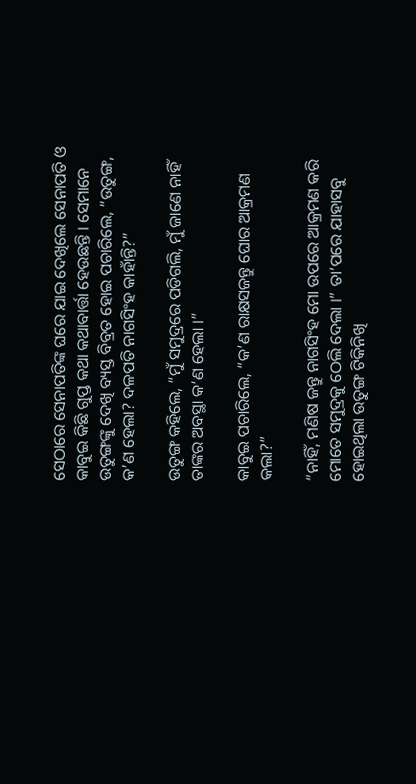ସେଠାରେ ସେନାପତିଙ୍କ ଘରେ ଯାଇ ଦେଖିଲେ ସେନାପତି ଓ କାବୁଇ କିଛି ଗୁପ୍ତ କଥା କଥାବାର୍ତ୍ତା ହେଉଛନ୍ତି । ସେମାନେ ଉତୁଙ୍ଗଙ୍କୁ ଦେଖି ବ୍ୟସ୍ତ ବିବ୍ରତ ହୋଇ ପଚାରିଲେ, “ଉତୁଙ୍ଗ, କ’ଣ ହେଲା? ଦଳପତି ନାଗସିଂହ କାହାଁନ୍ତି?”

ଉତୁଙ୍ଗ କହିଲେ, “ମୁଁ ସମୁଦ୍ରରେ ପଡିଗଲି, ମୁଁ ଜାଣେ ନାହିଁ ତାଙ୍କର ଅବସ୍ଥା କ’ଣ ହେଲା ।”

କାବୁଇ ପଚାରିଲେ, “କ’ଣ ରାକ୍ଷସଜନ୍ତୁ ଘୋର ଆକ୍ରମଣ କଲା?”

“ନାହିଁ, ମଣିଷ ଜନ୍ତୁ ନାଗସିଂହ ମୋ ଉପରେ ଆକ୍ରମଣ କରି ମୋତେ ସମୁଦ୍ରକୁ ଠେଲି ଦେଲା ।” ତା’ପରେ ଯାହାସବୁ ହୋଇଥିଲା ଉତୁଙ୍ଗ ଟିକିନିଖି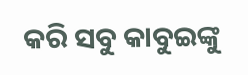କରି ସବୁ କାବୁଇଙ୍କୁ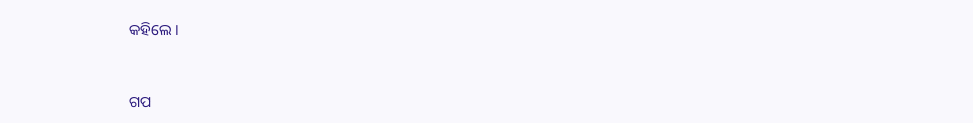କହିଲେ ।


ଗପ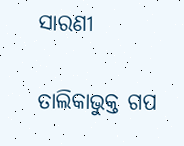ସାରଣୀ

ତାଲିକାଭୁକ୍ତ ଗପ